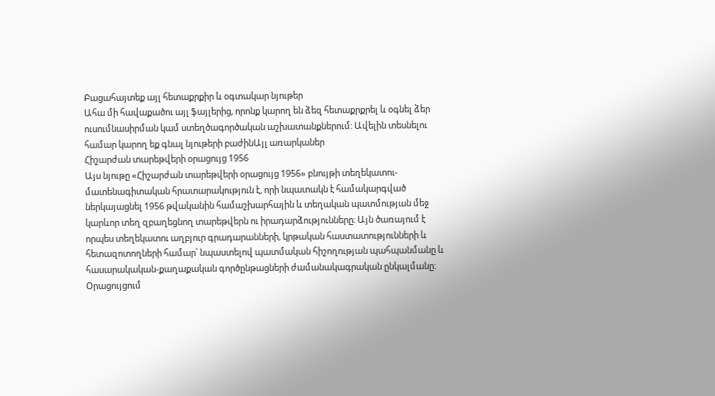Բացահայտեք այլ հետաքրքիր և օգտակար նյութեր
Ահա մի հավաքածու այլ ֆայլերից, որոնք կարող են ձեզ հետաքրքրել և օգնել ձեր ուսումնասիրման կամ ստեղծագործական աշխատանքներում: Ավելին տեսնելու համար կարող եք գնալ նյութերի բաժինԱյլ առարկաներ
Հիշարժան տարեթվերի օրացույց 1956
Այս նյութը «Հիշարժան տարեթվերի օրացույց 1956» բնույթի տեղեկատու-մատենագիտական հրատարակություն է, որի նպատակն է համակարգված ներկայացնել 1956 թվականին համաշխարհային և տեղական պատմության մեջ կարևոր տեղ զբաղեցնող տարեթվերն ու իրադարձությունները։ Այն ծառայում է որպես տեղեկատու աղբյուր գրադարանների, կրթական հաստատությունների և հետազոտողների համար՝ նպաստելով պատմական հիշողության պահպանմանը և հասարակական-քաղաքական գործընթացների ժամանակագրական ընկալմանը։ Օրացույցում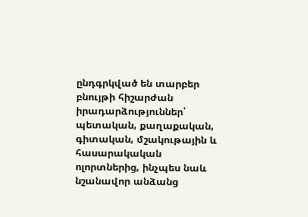ընդգրկված են տարբեր բնույթի հիշարժան իրադարձություններ՝ պետական, քաղաքական, գիտական, մշակութային և հասարակական ոլորտներից, ինչպես նաև նշանավոր անձանց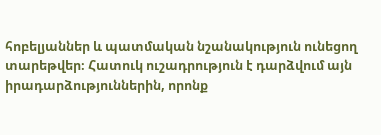հոբելյաններ և պատմական նշանակություն ունեցող տարեթվեր։ Հատուկ ուշադրություն է դարձվում այն իրադարձություններին, որոնք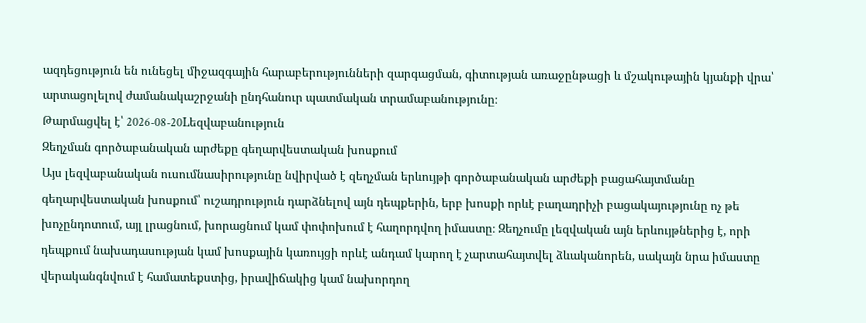ազդեցություն են ունեցել միջազգային հարաբերությունների զարգացման, գիտության առաջընթացի և մշակութային կյանքի վրա՝ արտացոլելով ժամանակաշրջանի ընդհանուր պատմական տրամաբանությունը։
Թարմացվել է՝ 2026-08-20Lեզվաբանություն
Զեղչման գործաբանական արժեքը գեղարվեստական խոսքում
Այս լեզվաբանական ուսումնասիրությունը նվիրված է զեղչման երևույթի գործաբանական արժեքի բացահայտմանը գեղարվեստական խոսքում՝ ուշադրություն դարձնելով այն դեպքերին, երբ խոսքի որևէ բաղադրիչի բացակայությունը ոչ թե խոչընդոտում, այլ լրացնում, խորացնում կամ փոփոխում է հաղորդվող իմաստը։ Զեղչումը լեզվական այն երևույթներից է, որի դեպքում նախադասության կամ խոսքային կառույցի որևէ անդամ կարող է չարտահայտվել ձևականորեն, սակայն նրա իմաստը վերականգնվում է համատեքստից, իրավիճակից կամ նախորդող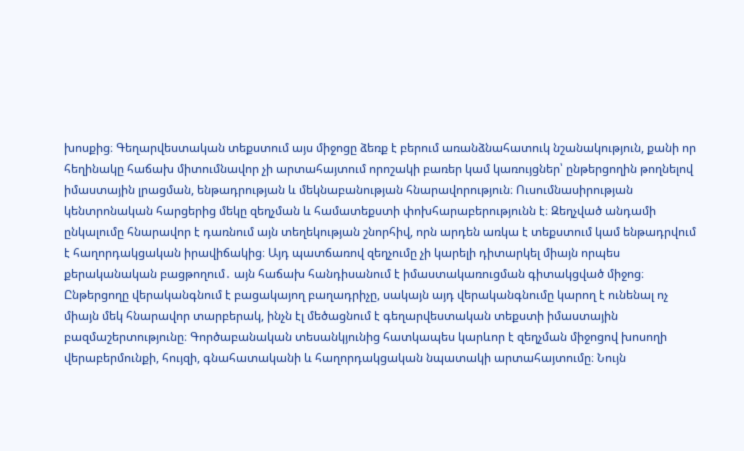խոսքից։ Գեղարվեստական տեքստում այս միջոցը ձեռք է բերում առանձնահատուկ նշանակություն, քանի որ հեղինակը հաճախ միտումնավոր չի արտահայտում որոշակի բառեր կամ կառույցներ՝ ընթերցողին թողնելով իմաստային լրացման, ենթադրության և մեկնաբանության հնարավորություն։ Ուսումնասիրության կենտրոնական հարցերից մեկը զեղչման և համատեքստի փոխհարաբերությունն է։ Զեղչված անդամի ընկալումը հնարավոր է դառնում այն տեղեկության շնորհիվ, որն արդեն առկա է տեքստում կամ ենթադրվում է հաղորդակցական իրավիճակից։ Այդ պատճառով զեղչումը չի կարելի դիտարկել միայն որպես քերականական բացթողում․ այն հաճախ հանդիսանում է իմաստակառուցման գիտակցված միջոց։ Ընթերցողը վերականգնում է բացակայող բաղադրիչը, սակայն այդ վերականգնումը կարող է ունենալ ոչ միայն մեկ հնարավոր տարբերակ, ինչն էլ մեծացնում է գեղարվեստական տեքստի իմաստային բազմաշերտությունը։ Գործաբանական տեսանկյունից հատկապես կարևոր է զեղչման միջոցով խոսողի վերաբերմունքի, հույզի, գնահատականի և հաղորդակցական նպատակի արտահայտումը։ Նույն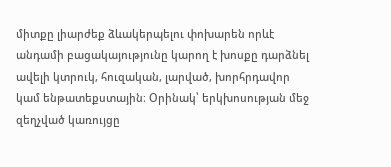միտքը լիարժեք ձևակերպելու փոխարեն որևէ անդամի բացակայությունը կարող է խոսքը դարձնել ավելի կտրուկ, հուզական, լարված, խորհրդավոր կամ ենթատեքստային։ Օրինակ՝ երկխոսության մեջ զեղչված կառույցը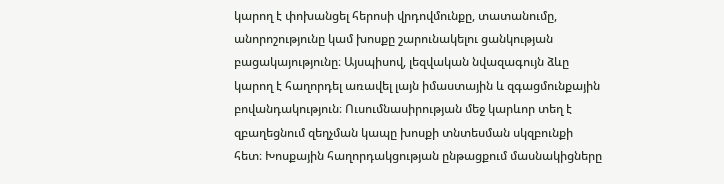կարող է փոխանցել հերոսի վրդովմունքը, տատանումը, անորոշությունը կամ խոսքը շարունակելու ցանկության բացակայությունը։ Այսպիսով, լեզվական նվազագույն ձևը կարող է հաղորդել առավել լայն իմաստային և զգացմունքային բովանդակություն։ Ուսումնասիրության մեջ կարևոր տեղ է զբաղեցնում զեղչման կապը խոսքի տնտեսման սկզբունքի հետ։ Խոսքային հաղորդակցության ընթացքում մասնակիցները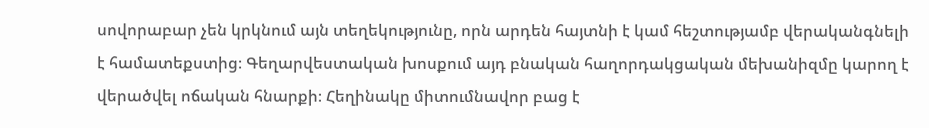սովորաբար չեն կրկնում այն տեղեկությունը, որն արդեն հայտնի է կամ հեշտությամբ վերականգնելի է համատեքստից։ Գեղարվեստական խոսքում այդ բնական հաղորդակցական մեխանիզմը կարող է վերածվել ոճական հնարքի։ Հեղինակը միտումնավոր բաց է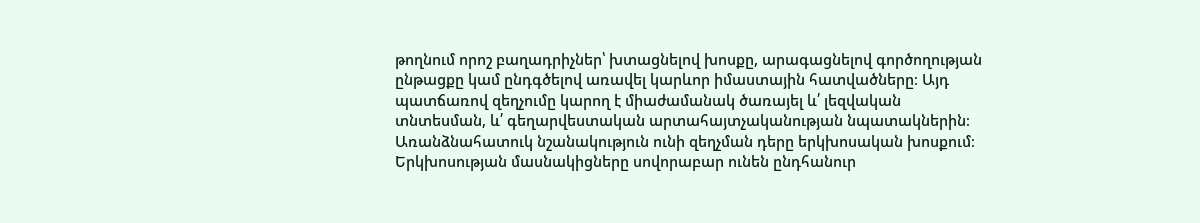թողնում որոշ բաղադրիչներ՝ խտացնելով խոսքը, արագացնելով գործողության ընթացքը կամ ընդգծելով առավել կարևոր իմաստային հատվածները։ Այդ պատճառով զեղչումը կարող է միաժամանակ ծառայել և՛ լեզվական տնտեսման, և՛ գեղարվեստական արտահայտչականության նպատակներին։ Առանձնահատուկ նշանակություն ունի զեղչման դերը երկխոսական խոսքում։ Երկխոսության մասնակիցները սովորաբար ունեն ընդհանուր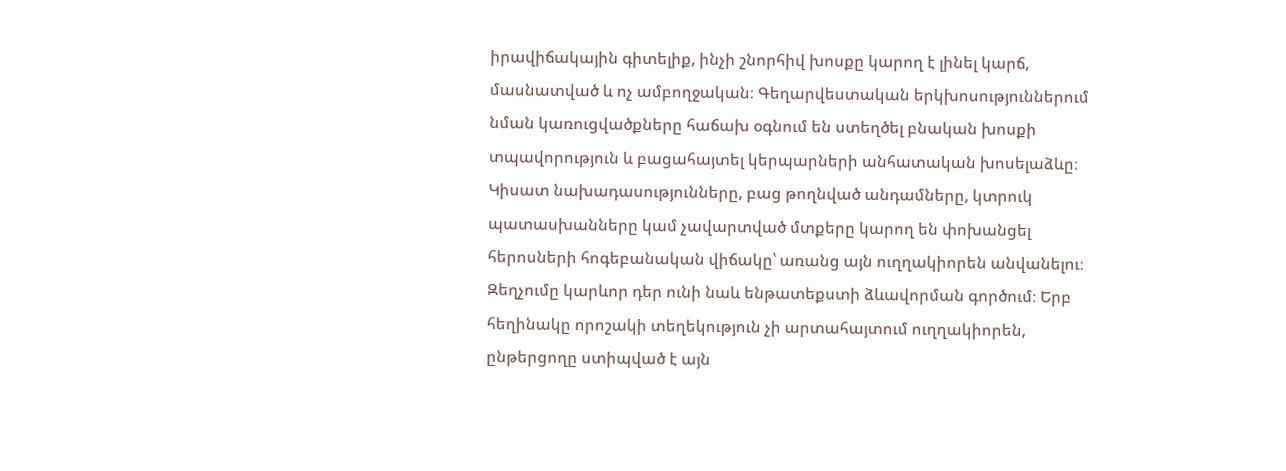իրավիճակային գիտելիք, ինչի շնորհիվ խոսքը կարող է լինել կարճ, մասնատված և ոչ ամբողջական։ Գեղարվեստական երկխոսություններում նման կառուցվածքները հաճախ օգնում են ստեղծել բնական խոսքի տպավորություն և բացահայտել կերպարների անհատական խոսելաձևը։ Կիսատ նախադասությունները, բաց թողնված անդամները, կտրուկ պատասխանները կամ չավարտված մտքերը կարող են փոխանցել հերոսների հոգեբանական վիճակը՝ առանց այն ուղղակիորեն անվանելու։ Զեղչումը կարևոր դեր ունի նաև ենթատեքստի ձևավորման գործում։ Երբ հեղինակը որոշակի տեղեկություն չի արտահայտում ուղղակիորեն, ընթերցողը ստիպված է այն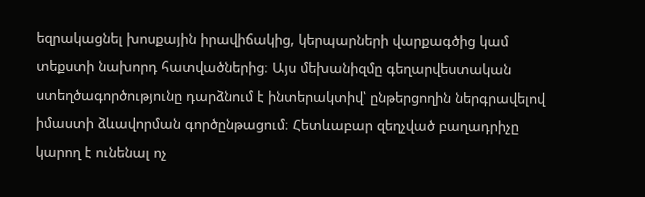եզրակացնել խոսքային իրավիճակից, կերպարների վարքագծից կամ տեքստի նախորդ հատվածներից։ Այս մեխանիզմը գեղարվեստական ստեղծագործությունը դարձնում է ինտերակտիվ՝ ընթերցողին ներգրավելով իմաստի ձևավորման գործընթացում։ Հետևաբար զեղչված բաղադրիչը կարող է ունենալ ոչ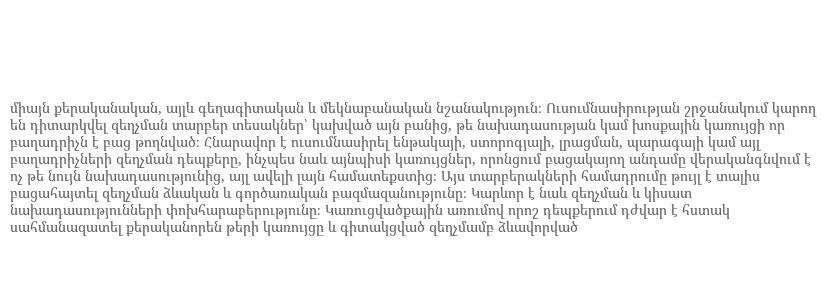միայն քերականական, այլև գեղագիտական և մեկնաբանական նշանակություն։ Ուսումնասիրության շրջանակում կարող են դիտարկվել զեղչման տարբեր տեսակներ՝ կախված այն բանից, թե նախադասության կամ խոսքային կառույցի որ բաղադրիչն է բաց թողնված։ Հնարավոր է ուսումնասիրել ենթակայի, ստորոգյալի, լրացման, պարագայի կամ այլ բաղադրիչների զեղչման դեպքերը, ինչպես նաև այնպիսի կառույցներ, որոնցում բացակայող անդամը վերականգնվում է ոչ թե նույն նախադասությունից, այլ ավելի լայն համատեքստից։ Այս տարբերակների համադրումը թույլ է տալիս բացահայտել զեղչման ձևական և գործառական բազմազանությունը։ Կարևոր է նաև զեղչման և կիսատ նախադասությունների փոխհարաբերությունը։ Կառուցվածքային առումով որոշ դեպքերում դժվար է հստակ սահմանազատել քերականորեն թերի կառույցը և գիտակցված զեղչմամբ ձևավորված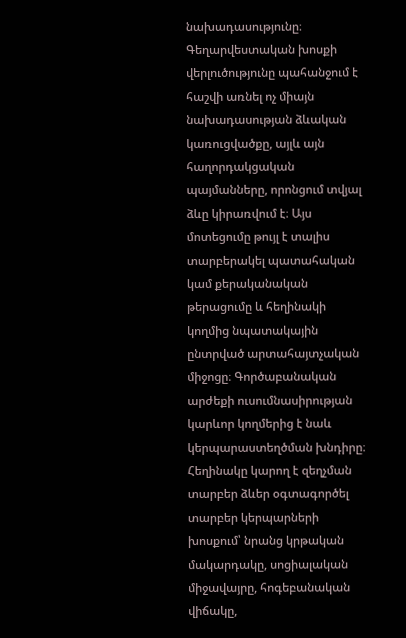նախադասությունը։ Գեղարվեստական խոսքի վերլուծությունը պահանջում է հաշվի առնել ոչ միայն նախադասության ձևական կառուցվածքը, այլև այն հաղորդակցական պայմանները, որոնցում տվյալ ձևը կիրառվում է։ Այս մոտեցումը թույլ է տալիս տարբերակել պատահական կամ քերականական թերացումը և հեղինակի կողմից նպատակային ընտրված արտահայտչական միջոցը։ Գործաբանական արժեքի ուսումնասիրության կարևոր կողմերից է նաև կերպարաստեղծման խնդիրը։ Հեղինակը կարող է զեղչման տարբեր ձևեր օգտագործել տարբեր կերպարների խոսքում՝ նրանց կրթական մակարդակը, սոցիալական միջավայրը, հոգեբանական վիճակը,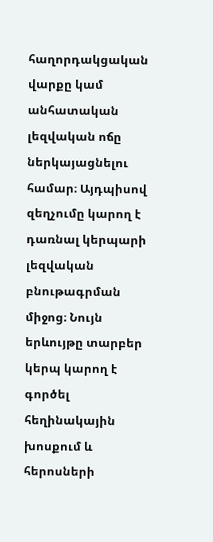հաղորդակցական վարքը կամ անհատական լեզվական ոճը ներկայացնելու համար։ Այդպիսով զեղչումը կարող է դառնալ կերպարի լեզվական բնութագրման միջոց։ Նույն երևույթը տարբեր կերպ կարող է գործել հեղինակային խոսքում և հերոսների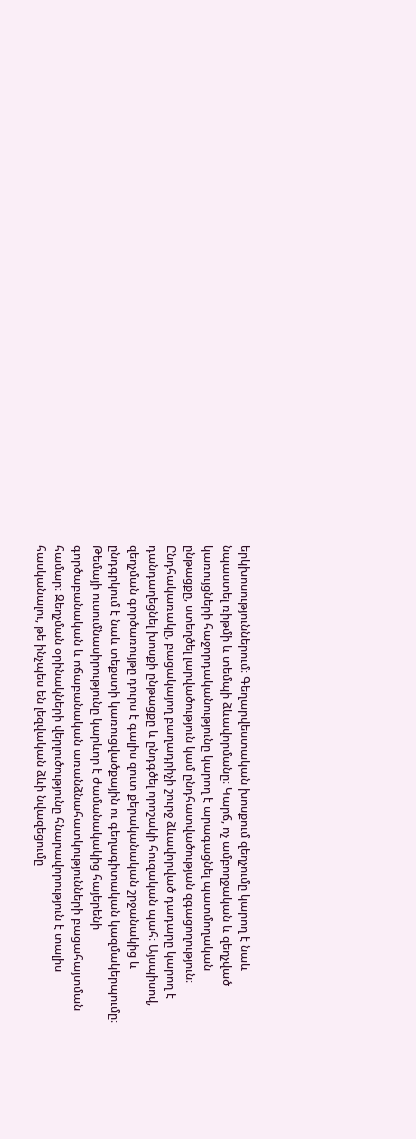երկխոսություններում։ Գեղարվեստական խոսքում զեղչումը կարող է նաև նպաստել ռիթմի և տեմպի ձևավորմանը։ Կարճ, ոչ ամբողջական և զեղչված կառույցների հաջորդականությունը կարող է արագացնել պատմողական ընթացքը, ստեղծել լարվածություն կամ ընդհատվածության զգացողություն։ Ընդհակառակը, բացակայող բաղադրիչի շուրջ ձևավորված դադարը կարող է դանդաղեցնել խոսքի ընթացքը և ընդգծել որոշակի հուզական պահ։ Այսպիսով, զեղչման գործառույթը դուրս է գալիս զուտ քերականական շրջանակից և ընդգրկում է նաև տեքստի կառուցվածքային ու գեղագիտական կազմակերպումը։ Թեմայի ուսումնասիրությունը կարևոր է ժամանակակից հայերենի գործաբանական և ոճաբանական առանձնահատկությունների բացահայտման համար։ Զեղչման օրինակների վերլուծությունը հնարավորություն է տալիս հասկանալու, թե ինչպես են լեզվական ձևի նվազեցումը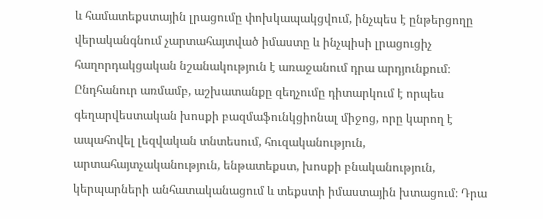և համատեքստային լրացումը փոխկապակցվում, ինչպես է ընթերցողը վերականգնում չարտահայտված իմաստը և ինչպիսի լրացուցիչ հաղորդակցական նշանակություն է առաջանում դրա արդյունքում։ Ընդհանուր առմամբ, աշխատանքը զեղչումը դիտարկում է որպես գեղարվեստական խոսքի բազմաֆունկցիոնալ միջոց, որը կարող է ապահովել լեզվական տնտեսում, հուզականություն, արտահայտչականություն, ենթատեքստ, խոսքի բնականություն, կերպարների անհատականացում և տեքստի իմաստային խտացում։ Դրա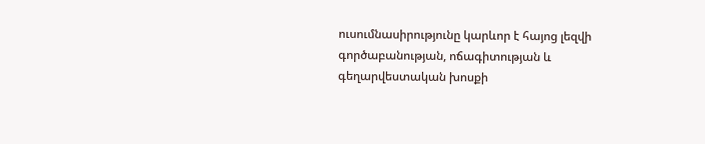ուսումնասիրությունը կարևոր է հայոց լեզվի գործաբանության, ոճագիտության և գեղարվեստական խոսքի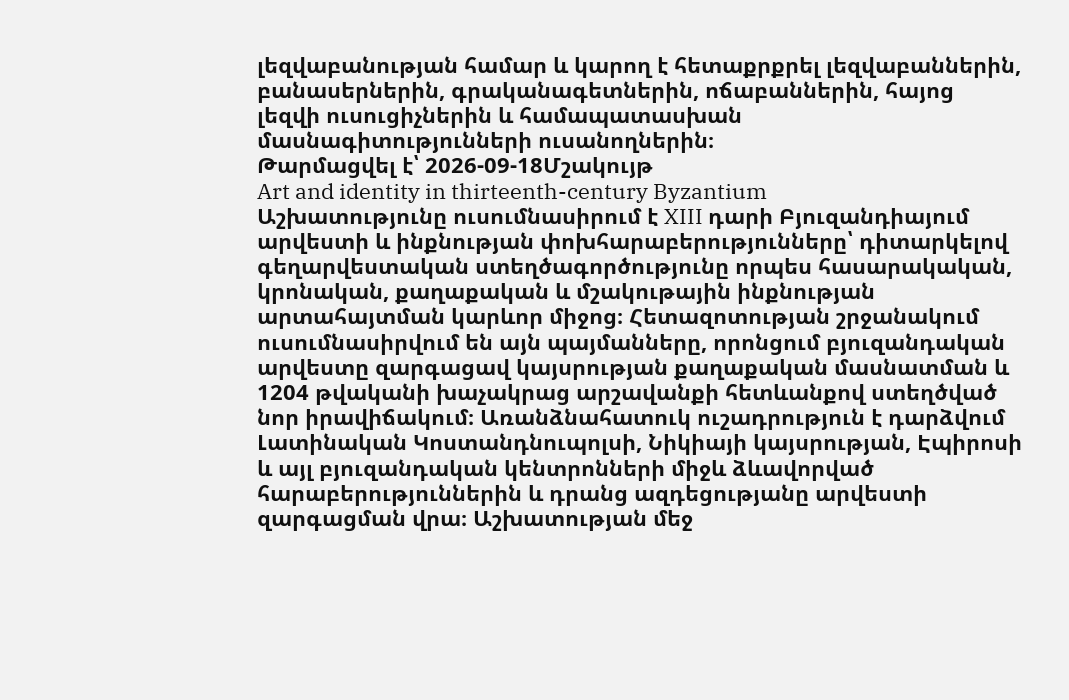լեզվաբանության համար և կարող է հետաքրքրել լեզվաբաններին, բանասերներին, գրականագետներին, ոճաբաններին, հայոց լեզվի ուսուցիչներին և համապատասխան մասնագիտությունների ուսանողներին։
Թարմացվել է՝ 2026-09-18Մշակույթ
Art and identity in thirteenth-century Byzantium
Աշխատությունը ուսումնասիրում է XIII դարի Բյուզանդիայում արվեստի և ինքնության փոխհարաբերությունները՝ դիտարկելով գեղարվեստական ստեղծագործությունը որպես հասարակական, կրոնական, քաղաքական և մշակութային ինքնության արտահայտման կարևոր միջոց։ Հետազոտության շրջանակում ուսումնասիրվում են այն պայմանները, որոնցում բյուզանդական արվեստը զարգացավ կայսրության քաղաքական մասնատման և 1204 թվականի խաչակրաց արշավանքի հետևանքով ստեղծված նոր իրավիճակում։ Առանձնահատուկ ուշադրություն է դարձվում Լատինական Կոստանդնուպոլսի, Նիկիայի կայսրության, Էպիրոսի և այլ բյուզանդական կենտրոնների միջև ձևավորված հարաբերություններին և դրանց ազդեցությանը արվեստի զարգացման վրա։ Աշխատության մեջ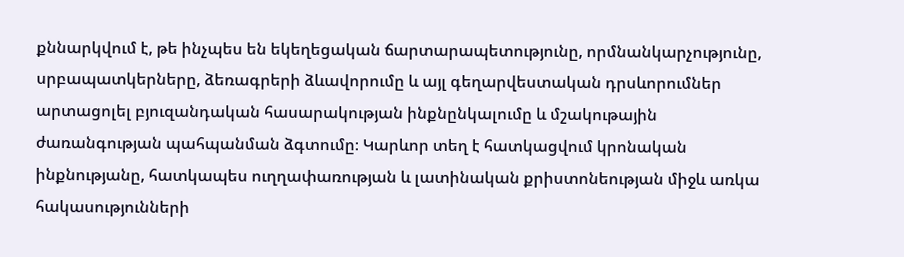քննարկվում է, թե ինչպես են եկեղեցական ճարտարապետությունը, որմնանկարչությունը, սրբապատկերները, ձեռագրերի ձևավորումը և այլ գեղարվեստական դրսևորումներ արտացոլել բյուզանդական հասարակության ինքնընկալումը և մշակութային ժառանգության պահպանման ձգտումը։ Կարևոր տեղ է հատկացվում կրոնական ինքնությանը, հատկապես ուղղափառության և լատինական քրիստոնեության միջև առկա հակասությունների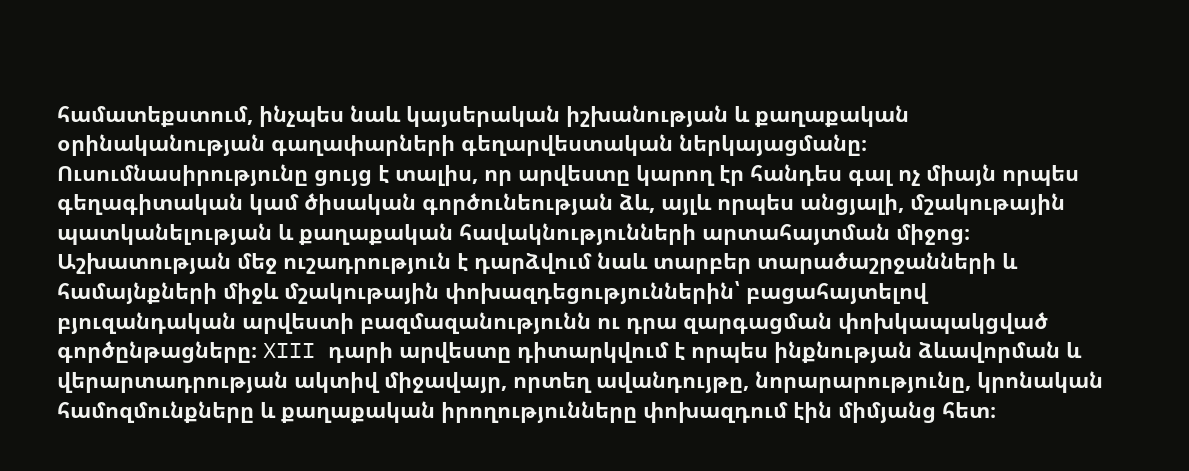համատեքստում, ինչպես նաև կայսերական իշխանության և քաղաքական օրինականության գաղափարների գեղարվեստական ներկայացմանը։ Ուսումնասիրությունը ցույց է տալիս, որ արվեստը կարող էր հանդես գալ ոչ միայն որպես գեղագիտական կամ ծիսական գործունեության ձև, այլև որպես անցյալի, մշակութային պատկանելության և քաղաքական հավակնությունների արտահայտման միջոց։ Աշխատության մեջ ուշադրություն է դարձվում նաև տարբեր տարածաշրջանների և համայնքների միջև մշակութային փոխազդեցություններին՝ բացահայտելով բյուզանդական արվեստի բազմազանությունն ու դրա զարգացման փոխկապակցված գործընթացները։ XIII դարի արվեստը դիտարկվում է որպես ինքնության ձևավորման և վերարտադրության ակտիվ միջավայր, որտեղ ավանդույթը, նորարարությունը, կրոնական համոզմունքները և քաղաքական իրողությունները փոխազդում էին միմյանց հետ։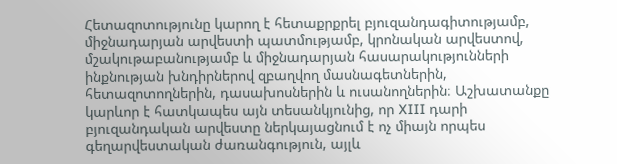Հետազոտությունը կարող է հետաքրքրել բյուզանդագիտությամբ, միջնադարյան արվեստի պատմությամբ, կրոնական արվեստով, մշակութաբանությամբ և միջնադարյան հասարակությունների ինքնության խնդիրներով զբաղվող մասնագետներին, հետազոտողներին, դասախոսներին և ուսանողներին։ Աշխատանքը կարևոր է հատկապես այն տեսանկյունից, որ XIII դարի բյուզանդական արվեստը ներկայացնում է ոչ միայն որպես գեղարվեստական ժառանգություն, այլև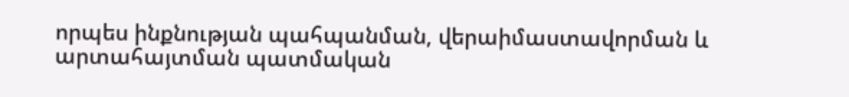որպես ինքնության պահպանման, վերաիմաստավորման և արտահայտման պատմական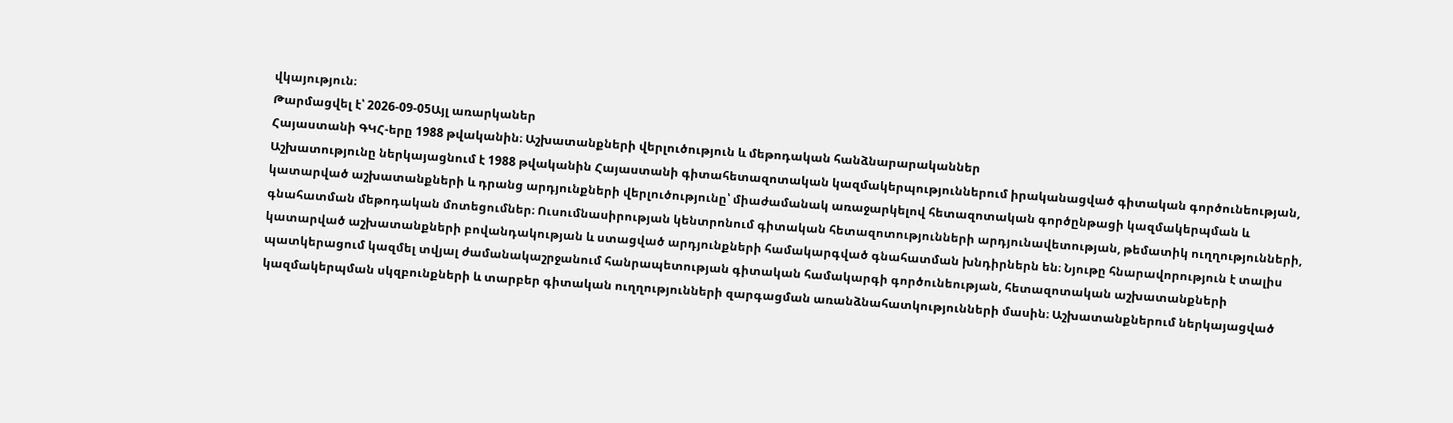վկայություն։
Թարմացվել է՝ 2026-09-05Այլ առարկաներ
Հայաստանի ԳԿՀ-երը 1988 թվականին։ Աշխատանքների վերլուծություն և մեթոդական հանձնարարականներ
Աշխատությունը ներկայացնում է 1988 թվականին Հայաստանի գիտահետազոտական կազմակերպություններում իրականացված գիտական գործունեության, կատարված աշխատանքների և դրանց արդյունքների վերլուծությունը՝ միաժամանակ առաջարկելով հետազոտական գործընթացի կազմակերպման և գնահատման մեթոդական մոտեցումներ։ Ուսումնասիրության կենտրոնում գիտական հետազոտությունների արդյունավետության, թեմատիկ ուղղությունների, կատարված աշխատանքների բովանդակության և ստացված արդյունքների համակարգված գնահատման խնդիրներն են։ Նյութը հնարավորություն է տալիս պատկերացում կազմել տվյալ ժամանակաշրջանում հանրապետության գիտական համակարգի գործունեության, հետազոտական աշխատանքների կազմակերպման սկզբունքների և տարբեր գիտական ուղղությունների զարգացման առանձնահատկությունների մասին։ Աշխատանքներում ներկայացված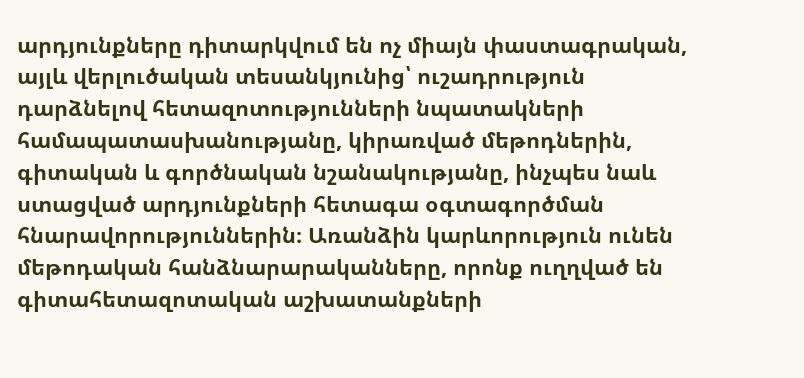արդյունքները դիտարկվում են ոչ միայն փաստագրական, այլև վերլուծական տեսանկյունից՝ ուշադրություն դարձնելով հետազոտությունների նպատակների համապատասխանությանը, կիրառված մեթոդներին, գիտական և գործնական նշանակությանը, ինչպես նաև ստացված արդյունքների հետագա օգտագործման հնարավորություններին։ Առանձին կարևորություն ունեն մեթոդական հանձնարարականները, որոնք ուղղված են գիտահետազոտական աշխատանքների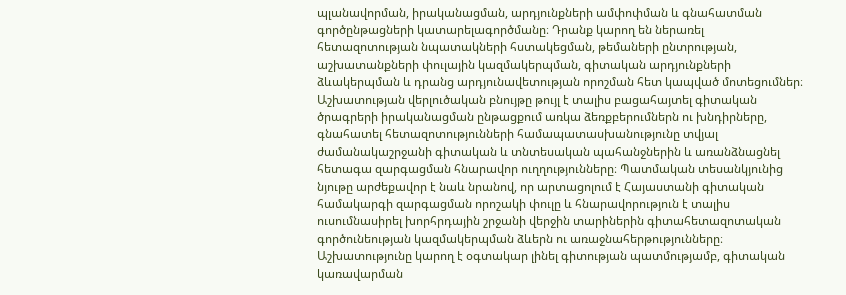պլանավորման, իրականացման, արդյունքների ամփոփման և գնահատման գործընթացների կատարելագործմանը։ Դրանք կարող են ներառել հետազոտության նպատակների հստակեցման, թեմաների ընտրության, աշխատանքների փուլային կազմակերպման, գիտական արդյունքների ձևակերպման և դրանց արդյունավետության որոշման հետ կապված մոտեցումներ։ Աշխատության վերլուծական բնույթը թույլ է տալիս բացահայտել գիտական ծրագրերի իրականացման ընթացքում առկա ձեռքբերումներն ու խնդիրները, գնահատել հետազոտությունների համապատասխանությունը տվյալ ժամանակաշրջանի գիտական և տնտեսական պահանջներին և առանձնացնել հետագա զարգացման հնարավոր ուղղությունները։ Պատմական տեսանկյունից նյութը արժեքավոր է նաև նրանով, որ արտացոլում է Հայաստանի գիտական համակարգի զարգացման որոշակի փուլը և հնարավորություն է տալիս ուսումնասիրել խորհրդային շրջանի վերջին տարիներին գիտահետազոտական գործունեության կազմակերպման ձևերն ու առաջնահերթությունները։ Աշխատությունը կարող է օգտակար լինել գիտության պատմությամբ, գիտական կառավարման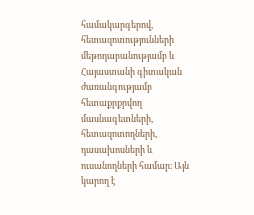համակարգերով, հետազոտությունների մեթոդաբանությամբ և Հայաստանի գիտական ժառանգությամբ հետաքրքրվող մասնագետների, հետազոտողների, դասախոսների և ուսանողների համար։ Այն կարող է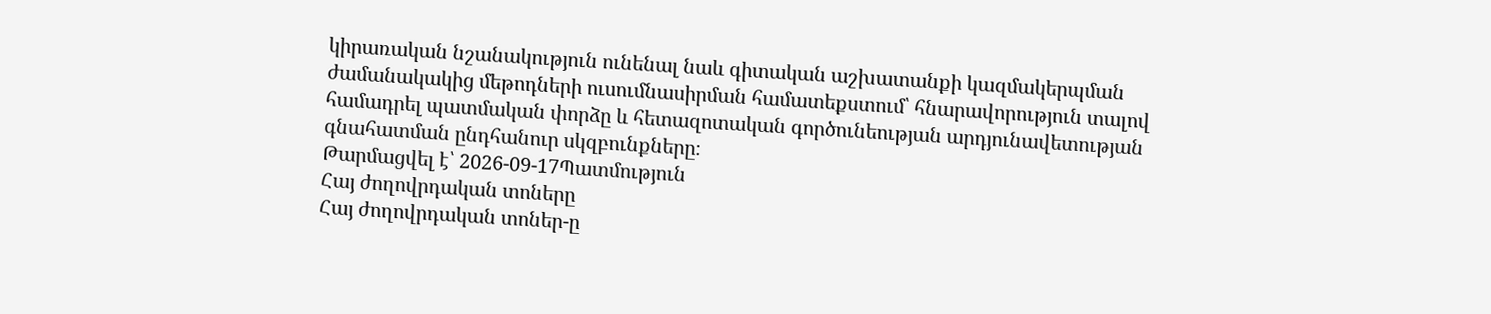կիրառական նշանակություն ունենալ նաև գիտական աշխատանքի կազմակերպման ժամանակակից մեթոդների ուսումնասիրման համատեքստում՝ հնարավորություն տալով համադրել պատմական փորձը և հետազոտական գործունեության արդյունավետության գնահատման ընդհանուր սկզբունքները։
Թարմացվել է՝ 2026-09-17Պատմություն
Հայ ժողովրդական տոները
Հայ ժողովրդական տոներ-ը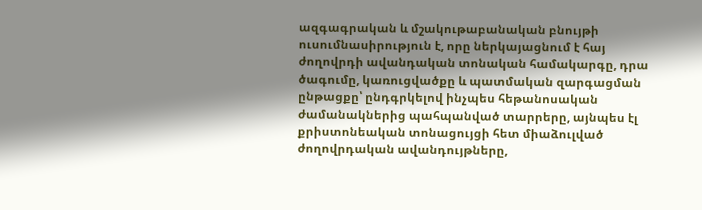ազգագրական և մշակութաբանական բնույթի ուսումնասիրություն է, որը ներկայացնում է հայ ժողովրդի ավանդական տոնական համակարգը, դրա ծագումը, կառուցվածքը և պատմական զարգացման ընթացքը՝ ընդգրկելով ինչպես հեթանոսական ժամանակներից պահպանված տարրերը, այնպես էլ քրիստոնեական տոնացույցի հետ միաձուլված ժողովրդական ավանդույթները,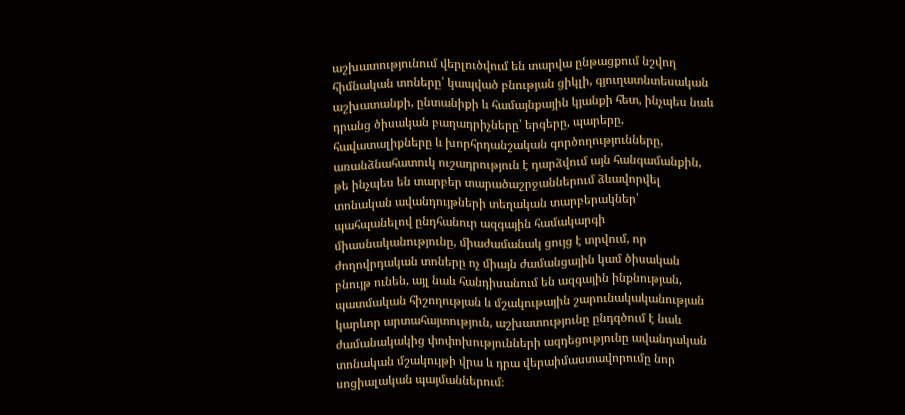աշխատությունում վերլուծվում են տարվա ընթացքում նշվող հիմնական տոները՝ կապված բնության ցիկլի, գյուղատնտեսական աշխատանքի, ընտանիքի և համայնքային կյանքի հետ, ինչպես նաև դրանց ծիսական բաղադրիչները՝ երգերը, պարերը, հավատալիքները և խորհրդանշական գործողությունները, առանձնահատուկ ուշադրություն է դարձվում այն հանգամանքին, թե ինչպես են տարբեր տարածաշրջաններում ձևավորվել տոնական ավանդույթների տեղական տարբերակներ՝ պահպանելով ընդհանուր ազգային համակարգի միասնականությունը, միաժամանակ ցույց է տրվում, որ ժողովրդական տոները ոչ միայն ժամանցային կամ ծիսական բնույթ ունեն, այլ նաև հանդիսանում են ազգային ինքնության, պատմական հիշողության և մշակութային շարունակականության կարևոր արտահայտություն, աշխատությունը ընդգծում է նաև ժամանակակից փոփոխությունների ազդեցությունը ավանդական տոնական մշակույթի վրա և դրա վերաիմաստավորումը նոր սոցիալական պայմաններում։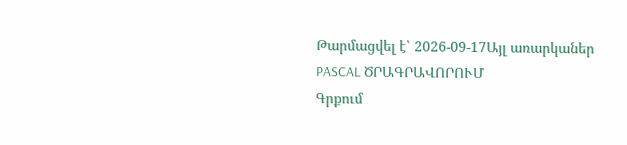Թարմացվել է՝ 2026-09-17Այլ առարկաներ
PASCAL ԾՐԱԳՐԱՎՈՐՈՒՄ
Գրքում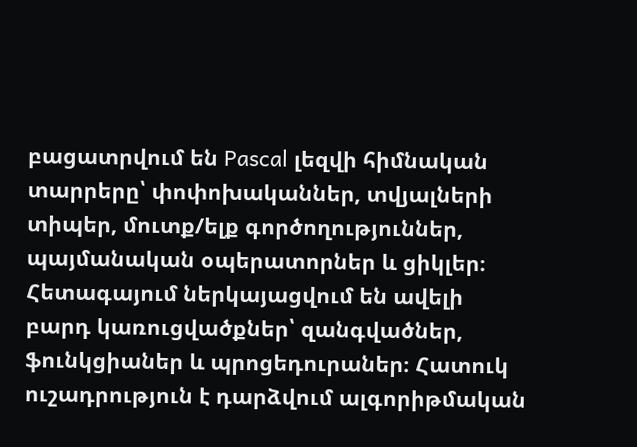բացատրվում են Pascal լեզվի հիմնական տարրերը՝ փոփոխականներ, տվյալների տիպեր, մուտք/ելք գործողություններ, պայմանական օպերատորներ և ցիկլեր։ Հետագայում ներկայացվում են ավելի բարդ կառուցվածքներ՝ զանգվածներ, ֆունկցիաներ և պրոցեդուրաներ։ Հատուկ ուշադրություն է դարձվում ալգորիթմական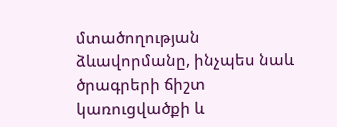մտածողության ձևավորմանը, ինչպես նաև ծրագրերի ճիշտ կառուցվածքի և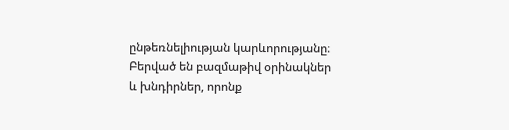ընթեռնելիության կարևորությանը։ Բերված են բազմաթիվ օրինակներ և խնդիրներ, որոնք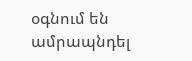օգնում են ամրապնդել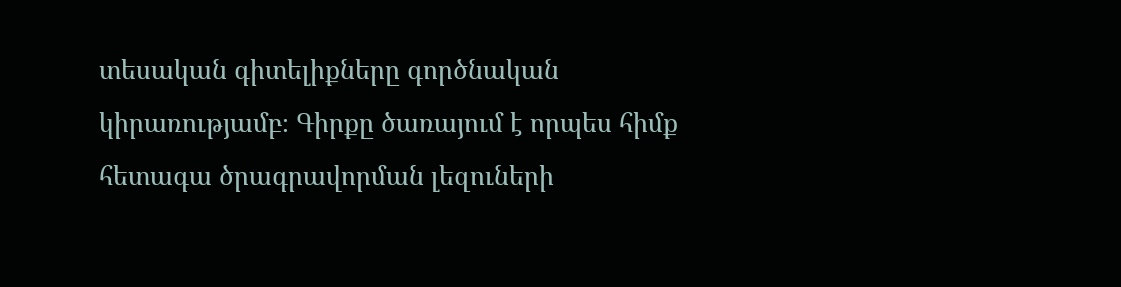տեսական գիտելիքները գործնական կիրառությամբ։ Գիրքը ծառայում է որպես հիմք հետագա ծրագրավորման լեզուների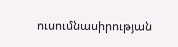ուսումնասիրության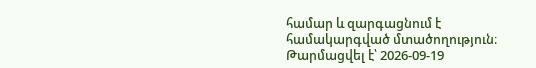համար և զարգացնում է համակարգված մտածողություն։
Թարմացվել է՝ 2026-09-19